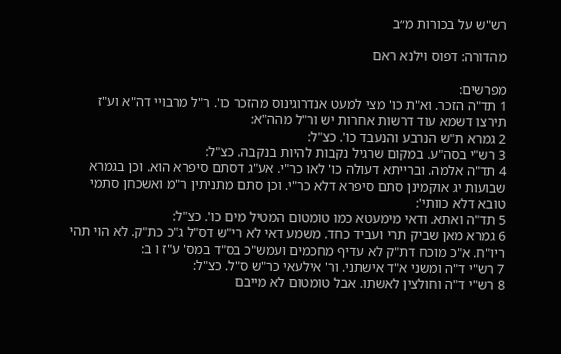רש"ש על בכורות מ״ב

מהדורה: דפוס וילנא ראם

מפרשים:
1 תד"ה הזכר. וא"ת כו' מצי למעט אנדרוגינוס מהזכר כו'. ר"ל מרבויי דה"א וע"ז תירצו דשמא עוד דרשות אחרות יש ור"ל מהה"א:
2 גמרא ת"ש הנרבע והנעבד כו'. כצ"ל:
3 רש"י בסה"ע. במקום שרגיל נקבות להיות בנקבה. כצ"ל:
4 תד"ה אלמה. וברייתא דעולה כו' לאו כר"י. אע"ג דסתם סיפרא הוא. וכן בגמרא שבועות יג אוקמינן סתם סיפרא דלא כר"י. וכן סתם מתניתין ר"מ ואשכחן סתמי טובא דלא כוותי':
5 תד"ה ואתא. ודאי מימעטא כמו טומטום המטיל מים כו'. כצ"ל:
6 גמרא מאן שביק תרי ועביד כחד. משמע דאי לא רי"ש דס"ל ג"כ כת"ק. לא הוי תהי ריו"ח. א"כ מוכח דת"ק לא עדיף מחכמים ועמש"כ בס"ד במס' ע"ז ו ב:
7 רש"י ד"ה ומשני א"ד אישתני. ור' אילעאי כר"ש ס"ל. כצ"ל:
8 רש"י ד"ה וחולצין לאשתו. אבל טומטום לא מייבם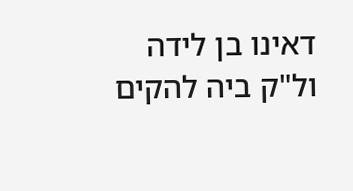דאינו בן לידה ול"ק ביה להקים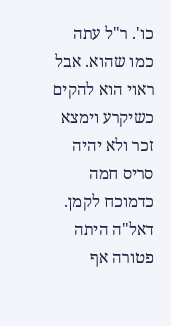כו'. ר"ל עתה כמו שהוא. אבל ראוי הוא להקים כשיקרע וימצא זכר ולא יהיה סריס חמה כדמוכח לקמן. דאל"ה היתה פטורה אף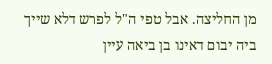מן החליצה. אבל טפי ה"ל לפרש דלא שייך ביה יבום דאינו בן ביאה עיין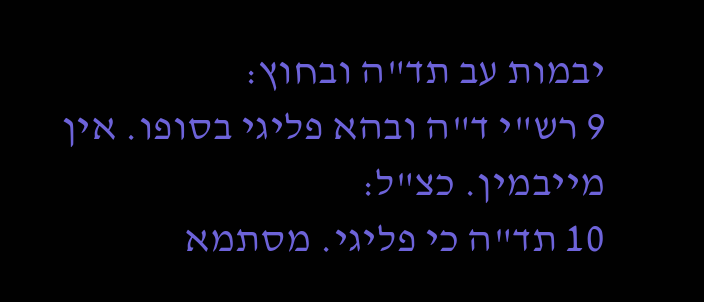יבמות עב תד"ה ובחוץ:
9 רש"י ד"ה ובהא פליגי בסופו. אין מייבמין. כצ"ל:
10 תד"ה כי פליגי. מסתמא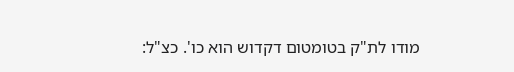מודו לת"ק בטומטום דקדוש הוא כו'. כצ"ל: